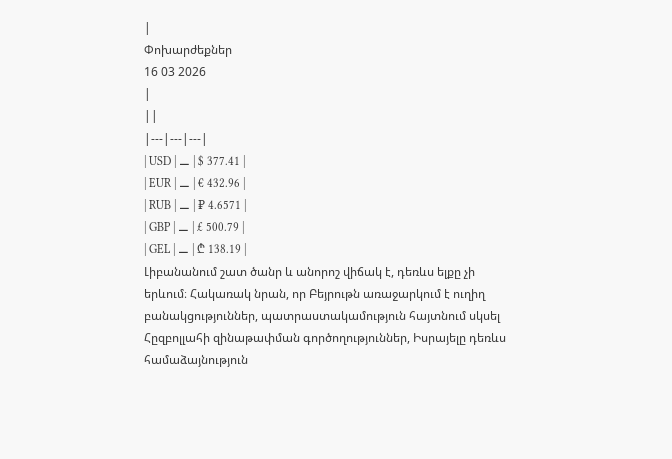|
Փոխարժեքներ
16 03 2026
|
||
|---|---|---|
| USD | ⚊ | $ 377.41 |
| EUR | ⚊ | € 432.96 |
| RUB | ⚊ | ₽ 4.6571 |
| GBP | ⚊ | £ 500.79 |
| GEL | ⚊ | ₾ 138.19 |
Լիբանանում շատ ծանր և անորոշ վիճակ է, դեռևս ելքը չի երևում։ Հակառակ նրան, որ Բեյրութն առաջարկում է ուղիղ բանակցություններ, պատրաստակամություն հայտնում սկսել Հըզբոլլահի զինաթափման գործողություններ, Իսրայելը դեռևս համաձայնություն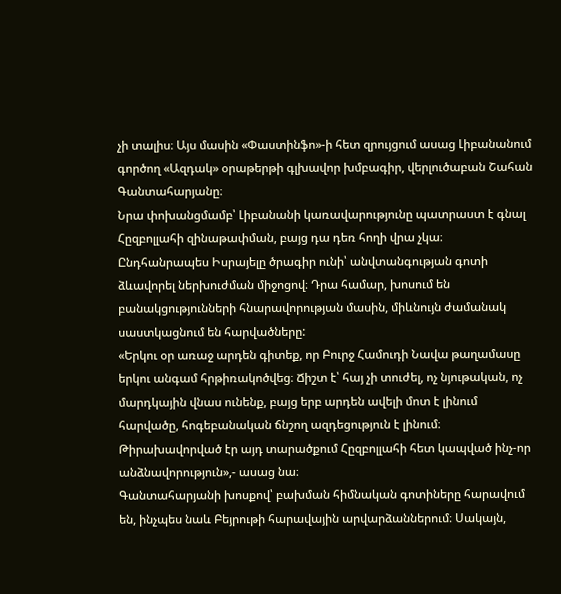չի տալիս։ Այս մասին «Փաստինֆո»-ի հետ զրույցում ասաց Լիբանանում գործող «Ազդակ» օրաթերթի գլխավոր խմբագիր, վերլուծաբան Շահան Գանտահարյանը։
Նրա փոխանցմամբ՝ Լիբանանի կառավարությունը պատրաստ է գնալ Հըզբոլլահի զինաթափման, բայց դա դեռ հողի վրա չկա։ Ընդհանրապես Իսրայելը ծրագիր ունի՝ անվտանգության գոտի ձևավորել ներխուժման միջոցով։ Դրա համար, խոսում են բանակցությունների հնարավորության մասին, միևնույն ժամանակ սաստկացնում են հարվածները:
«Երկու օր առաջ արդեն գիտեք, որ Բուրջ Համուդի Նավա թաղամասը երկու անգամ հրթիռակոծվեց։ Ճիշտ է՝ հայ չի տուժել, ոչ նյութական, ոչ մարդկային վնաս ունենք, բայց երբ արդեն ավելի մոտ է լինում հարվածը, հոգեբանական ճնշող ազդեցություն է լինում։ Թիրախավորված էր այդ տարածքում Հըզբոլլահի հետ կապված ինչ-որ անձնավորություն»,- ասաց նա։
Գանտահարյանի խոսքով՝ բախման հիմնական գոտիները հարավում են, ինչպես նաև Բեյրութի հարավային արվարձաններում։ Սակայն,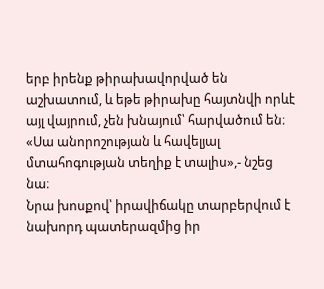երբ իրենք թիրախավորված են աշխատում, և եթե թիրախը հայտնվի որևէ այլ վայրում, չեն խնայում՝ հարվածում են։ «Սա անորոշության և հավելյալ մտահոգության տեղիք է տալիս»,- նշեց նա։
Նրա խոսքով՝ իրավիճակը տարբերվում է նախորդ պատերազմից իր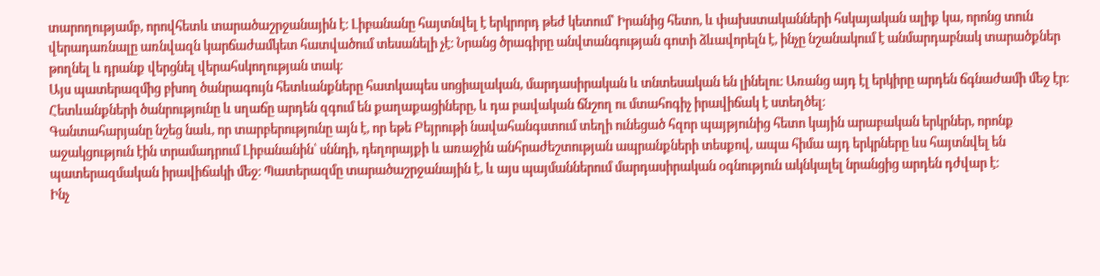տարողությամբ, որովհետև տարածաշրջանային է։ Լիբանանը հայտնվել է երկրորդ թեժ կետում՝ Իրանից հետո, և փախստականների հսկայական ալիք կա, որոնց տուն վերադառնալը առնվազն կարճաժամկետ հատվածում տեսանելի չէ։ Նրանց ծրագիրը անվտանգության գոտի ձևավորելն է, ինչը նշանակում է անմարդաբնակ տարածքներ թողնել և դրանք վերցնել վերահսկողության տակ։
Այս պատերազմից բխող ծանրագույն հետևանքները հատկապես սոցիալական, մարդասիրական և տնտեսական են լինելու։ Առանց այդ էլ երկիրը արդեն ճգնաժամի մեջ էր։ Հետևանքների ծանրությունը և սղաճը արդեն զգում են քաղաքացիները, և դա բավական ճնշող ու մտահոգիչ իրավիճակ է ստեղծել։
Գանտահարյանը նշեց նաև, որ տարբերությունը այն է, որ եթե Բեյրութի նավահանգստում տեղի ունեցած հզոր պայթյունից հետո կային արաբական երկրներ, որոնք աջակցություն էին տրամադրում Լիբանանին՝ սննդի, դեղորայքի և առաջին անհրաժեշտության ապրանքների տեսքով, ապա հիմա այդ երկրները ևս հայտնվել են պատերազմական իրավիճակի մեջ։ Պատերազմը տարածաշրջանային է, և այս պայմաններում մարդասիրական օգնություն ակնկալել նրանցից արդեն դժվար է։
Ինչ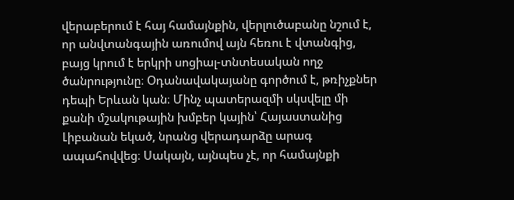վերաբերում է հայ համայնքին, վերլուծաբանը նշում է, որ անվտանգային առումով այն հեռու է վտանգից, բայց կրում է երկրի սոցիալ-տնտեսական ողջ ծանրությունը։ Օդանավակայանը գործում է, թռիչքներ դեպի Երևան կան։ Մինչ պատերազմի սկսվելը մի քանի մշակութային խմբեր կային՝ Հայաստանից Լիբանան եկած, նրանց վերադարձը արագ ապահովվեց։ Սակայն, այնպես չէ, որ համայնքի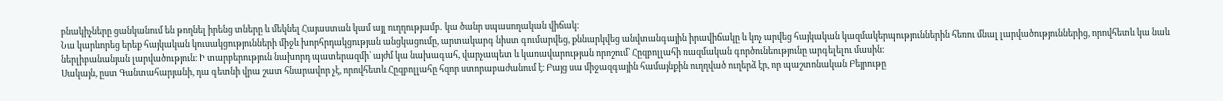բնակիչները ցանկանում են թողնել իրենց տները և մեկնել Հայաստան կամ այլ ուղղությամբ․ կա ծանր սպասողական վիճակ։
Նա կարևորեց երեք հայկական կուսակցությունների միջև խորհրդակցության անցկացումը, արտակարգ նիստ գումարվեց, քննարկվեց անվտանգային իրավիճակը և կոչ արվեց հայկական կազմակերպություններին հեռու մնալ լարվածություններից, որովհետև կա նաև ներլիբանանյան լարվածություն։ Ի տարբերություն նախորդ պատերազմի՝ այժմ կա նախագահ, վարչապետ և կառավարության որոշում՝ Հըզբոլլահի ռազմական գործունեությունը արգելելու մասին։
Սակայն, ըստ Գանտահարյանի, դա գետնի վրա շատ հնարավոր չէ, որովհետև Հըզբոլլահը հզոր ստորաբաժանում է։ Բայց սա միջազգային համայնքին ուղղված ուղերձ էր, որ պաշտոնական Բեյրութը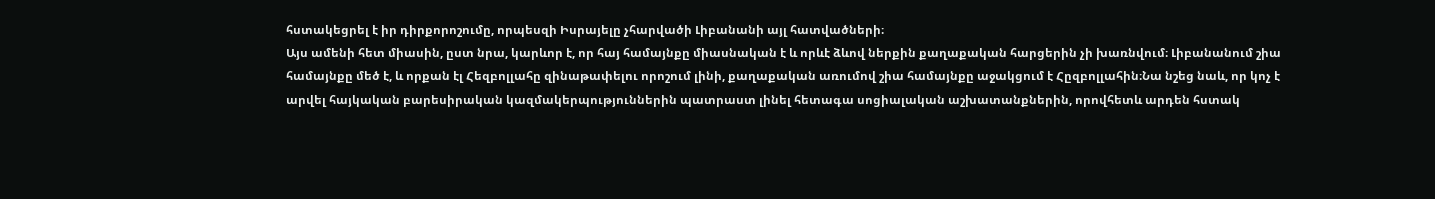հստակեցրել է իր դիրքորոշումը, որպեսզի Իսրայելը չհարվածի Լիբանանի այլ հատվածների։
Այս ամենի հետ միասին, ըստ նրա, կարևոր է, որ հայ համայնքը միասնական է և որևէ ձևով ներքին քաղաքական հարցերին չի խառնվում։ Լիբանանում շիա համայնքը մեծ է, և որքան էլ Հեզբոլլահը զինաթափելու որոշում լինի, քաղաքական առումով շիա համայնքը աջակցում է Հըզբոլլահին։Նա նշեց նաև, որ կոչ է արվել հայկական բարեսիրական կազմակերպություններին պատրաստ լինել հետագա սոցիալական աշխատանքներին, որովհետև արդեն հստակ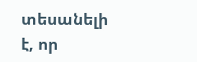տեսանելի է, որ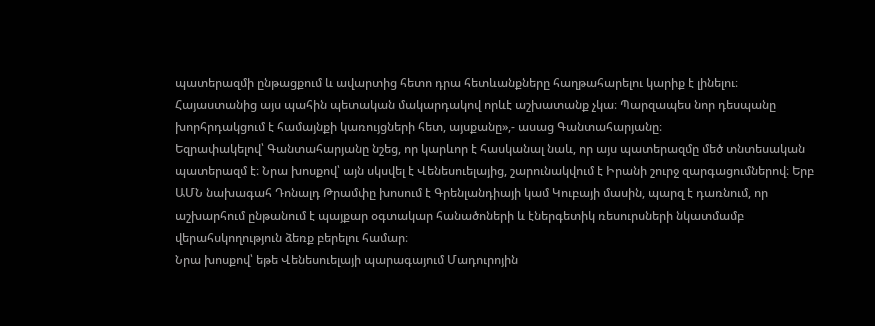պատերազմի ընթացքում և ավարտից հետո դրա հետևանքները հաղթահարելու կարիք է լինելու։
Հայաստանից այս պահին պետական մակարդակով որևէ աշխատանք չկա։ Պարզապես նոր դեսպանը խորհրդակցում է համայնքի կառույցների հետ, այսքանը»,- ասաց Գանտահարյանը։
Եզրափակելով՝ Գանտահարյանը նշեց, որ կարևոր է հասկանալ նաև, որ այս պատերազմը մեծ տնտեսական պատերազմ է։ Նրա խոսքով՝ այն սկսվել է Վենեսուելայից, շարունակվում է Իրանի շուրջ զարգացումներով։ Երբ ԱՄՆ նախագահ Դոնալդ Թրամփը խոսում է Գրենլանդիայի կամ Կուբայի մասին, պարզ է դառնում, որ աշխարհում ընթանում է պայքար օգտակար հանածոների և էներգետիկ ռեսուրսների նկատմամբ վերահսկողություն ձեռք բերելու համար։
Նրա խոսքով՝ եթե Վենեսուելայի պարագայում Մադուրոյին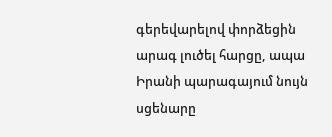գերեվարելով փորձեցին արագ լուծել հարցը, ապա Իրանի պարագայում նույն սցենարը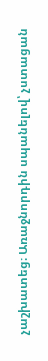չաշխատեց։ Առաջնորդին սպանելով՝ չստացան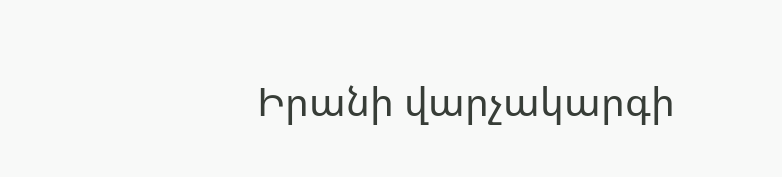Իրանի վարչակարգի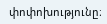փոփոխությունը։